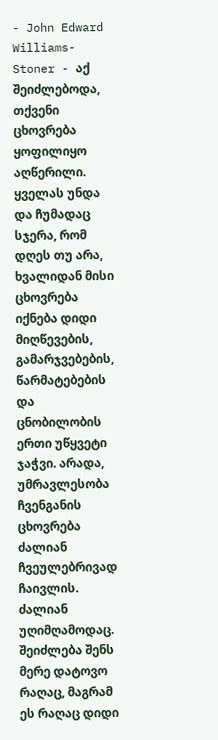- John Edward Williams- Stoner - აქ შეიძლებოდა, თქვენი ცხოვრება ყოფილიყო აღწერილი. ყველას უნდა და ჩუმადაც სჯერა, რომ დღეს თუ არა, ხვალიდან მისი ცხოვრება იქნება დიდი მიღწევების, გამარჯვებების, წარმატებების და ცნობილობის ერთი უწყვეტი ჯაჭვი. არადა, უმრავლესობა ჩვენგანის ცხოვრება ძალიან ჩვეულებრივად ჩაივლის. ძალიან უღიმღამოდაც. შეიძლება შენს მერე დატოვო რაღაც, მაგრამ ეს რაღაც დიდი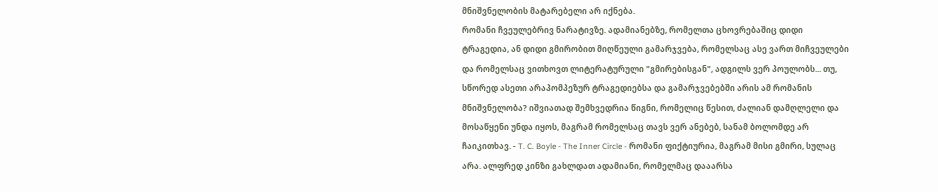მნიშვნელობის მატარებელი არ იქნება.
რომანი ჩვეულებრივ ნარატივზე. ადამიანებზე, რომელთა ცხოვრებაშიც დიდი ტრაგედია, ან დიდი გმირობით მიღწეული გამარჯვება, რომელსაც ასე ვართ მიჩვეულები და რომელსაც ვითხოვთ ლიტერატურული "გმირებისგან", ადგილს ვერ პოულობს... თუ, სწორედ ასეთი არაპომპეზურ ტრაგედიებსა და გამარჯვებებში არის ამ რომანის მნიშვნელობა? იშვიათად შემხვედრია წიგნი, რომელიც წესით, ძალიან დამღლელი და მოსაწყენი უნდა იყოს, მაგრამ რომელსაც თავს ვერ ანებებ, სანამ ბოლომდე არ ჩაიკითხავ. - T. C. Boyle - The Inner Circle - რომანი ფიქტიურია, მაგრამ მისი გმირი, სულაც არა. ალფრედ კინზი გახლდათ ადამიანი, რომელმაც დააარსა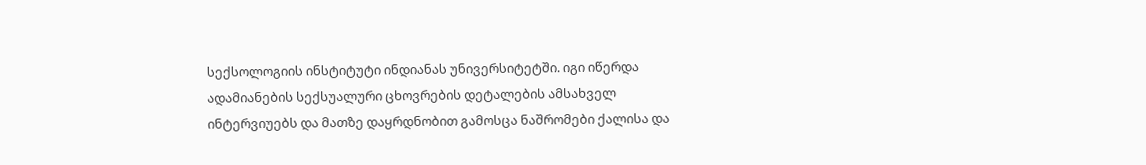სექსოლოგიის ინსტიტუტი ინდიანას უნივერსიტეტში. იგი იწერდა ადამიანების სექსუალური ცხოვრების დეტალების ამსახველ ინტერვიუებს და მათზე დაყრდნობით გამოსცა ნაშრომები ქალისა და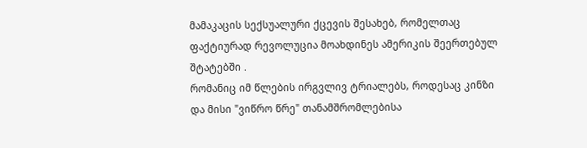მამაკაცის სექსუალური ქცევის შესახებ, რომელთაც ფაქტიურად რევოლუცია მოახდინეს ამერიკის შეერთებულ შტატებში .
რომანიც იმ წლების ირგვლივ ტრიალებს, როდესაც კინზი და მისი "ვიწრო წრე" თანამშრომლებისა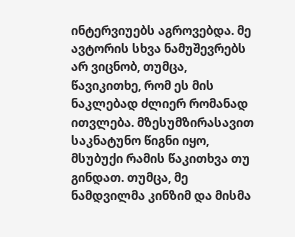ინტერვიუებს აგროვებდა. მე ავტორის სხვა ნამუშევრებს არ ვიცნობ, თუმცა, წავიკითხე, რომ ეს მის ნაკლებად ძლიერ რომანად ითვლება. მზესუმზირასავით საკნატუნო წიგნი იყო, მსუბუქი რამის წაკითხვა თუ გინდათ. თუმცა, მე ნამდვილმა კინზიმ და მისმა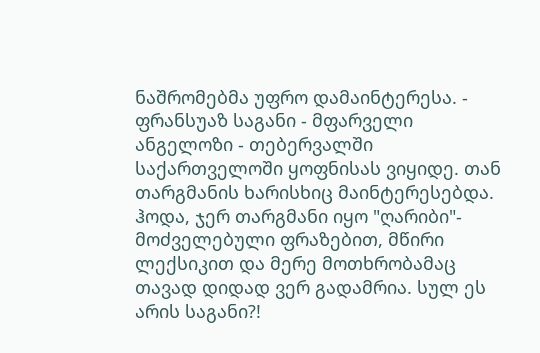ნაშრომებმა უფრო დამაინტერესა. - ფრანსუაზ საგანი - მფარველი ანგელოზი - თებერვალში საქართველოში ყოფნისას ვიყიდე. თან თარგმანის ხარისხიც მაინტერესებდა. ჰოდა, ჯერ თარგმანი იყო "ღარიბი"- მოძველებული ფრაზებით, მწირი ლექსიკით და მერე მოთხრობამაც თავად დიდად ვერ გადამრია. სულ ეს არის საგანი?!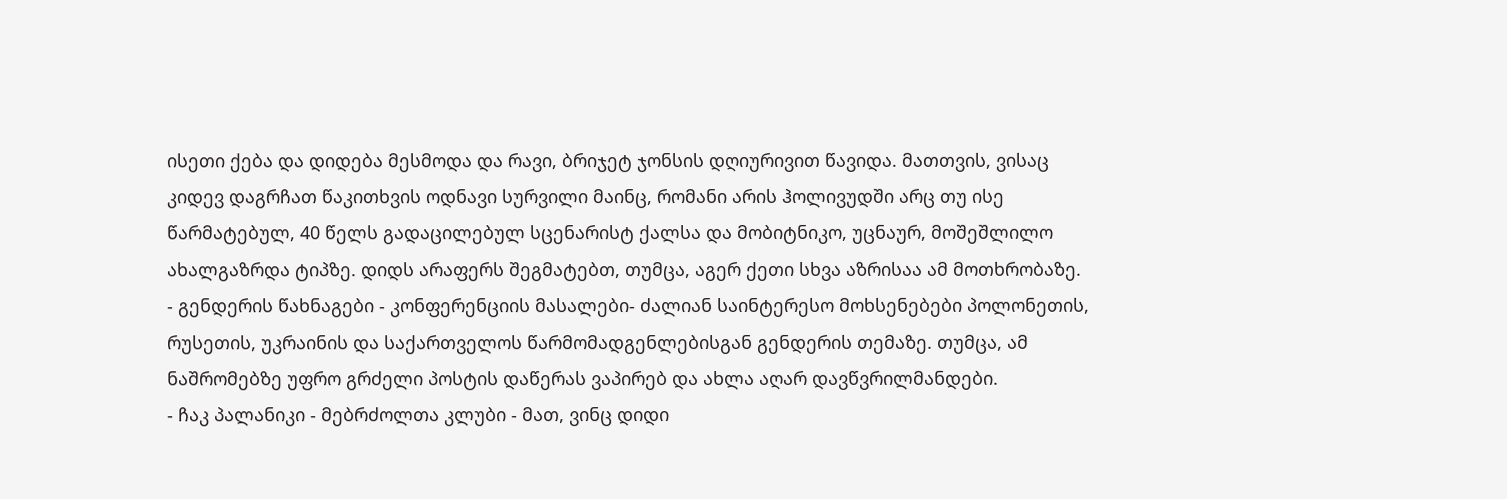ისეთი ქება და დიდება მესმოდა და რავი, ბრიჯეტ ჯონსის დღიურივით წავიდა. მათთვის, ვისაც კიდევ დაგრჩათ წაკითხვის ოდნავი სურვილი მაინც, რომანი არის ჰოლივუდში არც თუ ისე წარმატებულ, 40 წელს გადაცილებულ სცენარისტ ქალსა და მობიტნიკო, უცნაურ, მოშეშლილო ახალგაზრდა ტიპზე. დიდს არაფერს შეგმატებთ, თუმცა, აგერ ქეთი სხვა აზრისაა ამ მოთხრობაზე.
- გენდერის წახნაგები - კონფერენციის მასალები- ძალიან საინტერესო მოხსენებები პოლონეთის, რუსეთის, უკრაინის და საქართველოს წარმომადგენლებისგან გენდერის თემაზე. თუმცა, ამ ნაშრომებზე უფრო გრძელი პოსტის დაწერას ვაპირებ და ახლა აღარ დავწვრილმანდები.
- ჩაკ პალანიკი - მებრძოლთა კლუბი - მათ, ვინც დიდი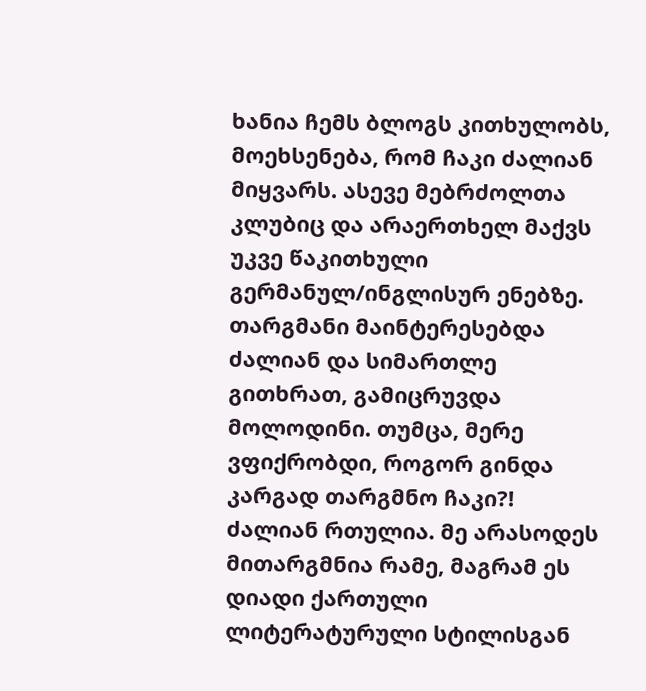ხანია ჩემს ბლოგს კითხულობს, მოეხსენება, რომ ჩაკი ძალიან მიყვარს. ასევე მებრძოლთა კლუბიც და არაერთხელ მაქვს უკვე წაკითხული გერმანულ/ინგლისურ ენებზე. თარგმანი მაინტერესებდა ძალიან და სიმართლე გითხრათ, გამიცრუვდა მოლოდინი. თუმცა, მერე ვფიქრობდი, როგორ გინდა კარგად თარგმნო ჩაკი?! ძალიან რთულია. მე არასოდეს მითარგმნია რამე, მაგრამ ეს დიადი ქართული ლიტერატურული სტილისგან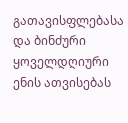გათავისფლებასა და ბინძური ყოველდღიური ენის ათვისებას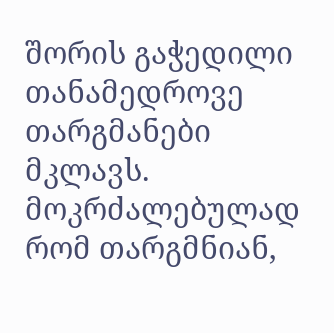შორის გაჭედილი თანამედროვე თარგმანები მკლავს. მოკრძალებულად რომ თარგმნიან,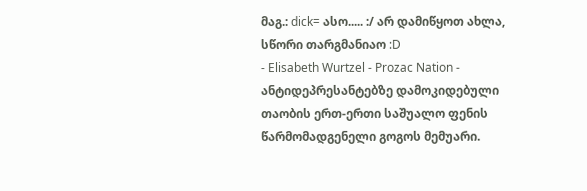მაგ.: dick= ასო..... :/ არ დამიწყოთ ახლა, სწორი თარგმანიაო :D
- Elisabeth Wurtzel - Prozac Nation - ანტიდეპრესანტებზე დამოკიდებული თაობის ერთ-ერთი საშუალო ფენის წარმომადგენელი გოგოს მემუარი.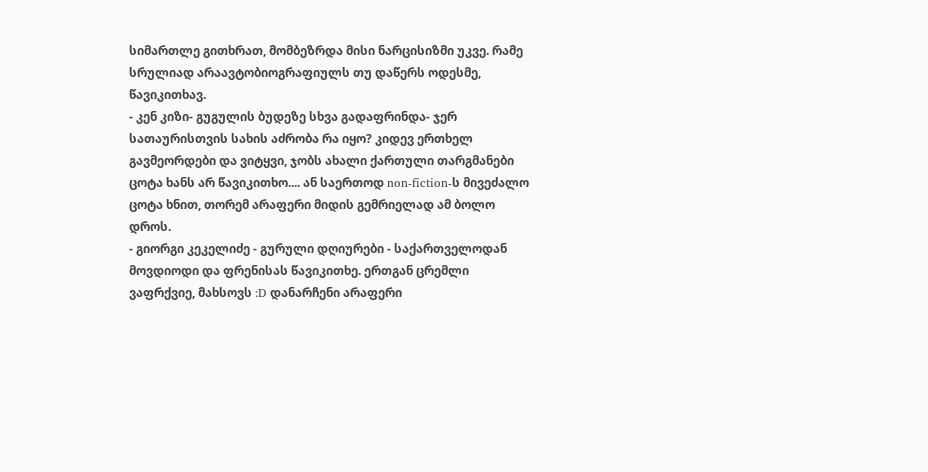სიმართლე გითხრათ, მომბეზრდა მისი ნარცისიზმი უკვე. რამე სრულიად არაავტობიოგრაფიულს თუ დაწერს ოდესმე, წავიკითხავ.
- კენ კიზი- გუგულის ბუდეზე სხვა გადაფრინდა- ჯერ სათაურისთვის სახის აძრობა რა იყო? კიდევ ერთხელ გავმეორდები და ვიტყვი, ჯობს ახალი ქართული თარგმანები ცოტა ხანს არ წავიკითხო.... ან საერთოდ non-fiction-ს მივეძალო ცოტა ხნით, თორემ არაფერი მიდის გემრიელად ამ ბოლო დროს.
- გიორგი კეკელიძე - გურული დღიურები - საქართველოდან მოვდიოდი და ფრენისას წავიკითხე. ერთგან ცრემლი ვაფრქვიე, მახსოვს :D დანარჩენი არაფერი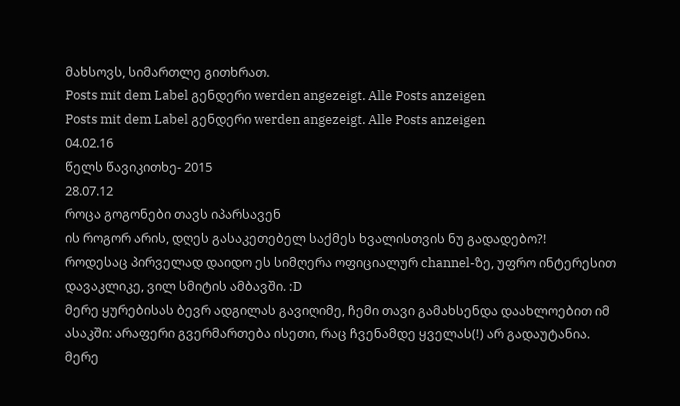მახსოვს, სიმართლე გითხრათ.
Posts mit dem Label გენდერი werden angezeigt. Alle Posts anzeigen
Posts mit dem Label გენდერი werden angezeigt. Alle Posts anzeigen
04.02.16
წელს წავიკითხე- 2015
28.07.12
როცა გოგონები თავს იპარსავენ
ის როგორ არის, დღეს გასაკეთებელ საქმეს ხვალისთვის ნუ გადადებო?!
როდესაც პირველად დაიდო ეს სიმღერა ოფიციალურ channel-ზე, უფრო ინტერესით დავაკლიკე, ვილ სმიტის ამბავში. :D
მერე ყურებისას ბევრ ადგილას გავიღიმე, ჩემი თავი გამახსენდა დაახლოებით იმ ასაკში: არაფერი გვერმართება ისეთი, რაც ჩვენამდე ყველას(!) არ გადაუტანია.
მერე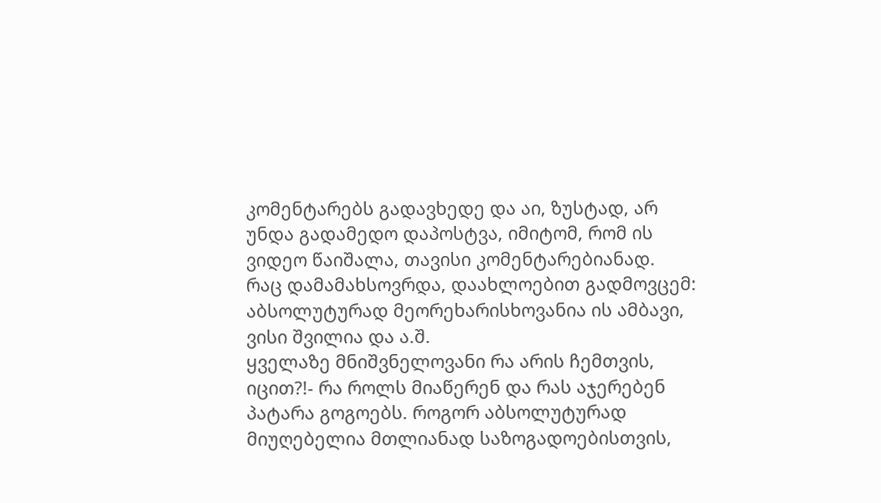კომენტარებს გადავხედე და აი, ზუსტად, არ უნდა გადამედო დაპოსტვა, იმიტომ, რომ ის ვიდეო წაიშალა, თავისი კომენტარებიანად.
რაც დამამახსოვრდა, დაახლოებით გადმოვცემ:
აბსოლუტურად მეორეხარისხოვანია ის ამბავი, ვისი შვილია და ა.შ.
ყველაზე მნიშვნელოვანი რა არის ჩემთვის, იცით?!- რა როლს მიაწერენ და რას აჯერებენ პატარა გოგოებს. როგორ აბსოლუტურად მიუღებელია მთლიანად საზოგადოებისთვის,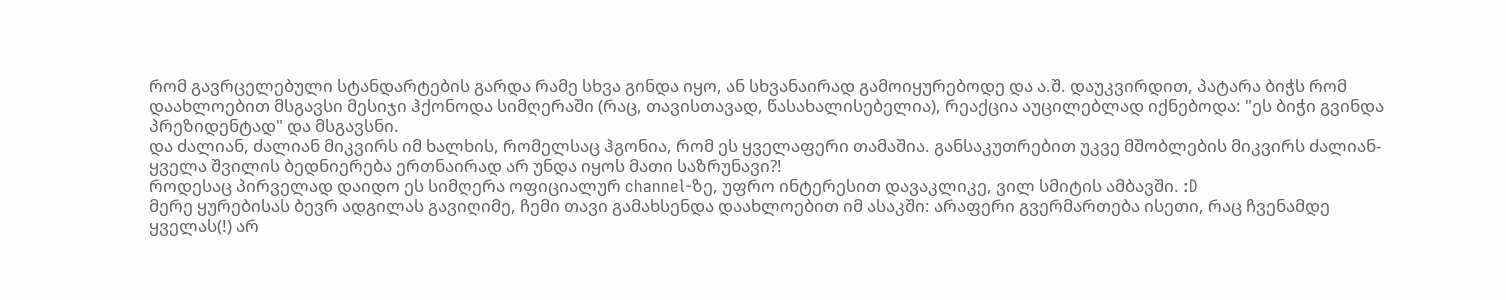რომ გავრცელებული სტანდარტების გარდა რამე სხვა გინდა იყო, ან სხვანაირად გამოიყურებოდე და ა.შ. დაუკვირდით, პატარა ბიჭს რომ დაახლოებით მსგავსი მესიჯი ჰქონოდა სიმღერაში (რაც, თავისთავად, წასახალისებელია), რეაქცია აუცილებლად იქნებოდა: "ეს ბიჭი გვინდა პრეზიდენტად" და მსგავსნი.
და ძალიან, ძალიან მიკვირს იმ ხალხის, რომელსაც ჰგონია, რომ ეს ყველაფერი თამაშია. განსაკუთრებით უკვე მშობლების მიკვირს ძალიან- ყველა შვილის ბედნიერება ერთნაირად არ უნდა იყოს მათი საზრუნავი?!
როდესაც პირველად დაიდო ეს სიმღერა ოფიციალურ channel-ზე, უფრო ინტერესით დავაკლიკე, ვილ სმიტის ამბავში. :D
მერე ყურებისას ბევრ ადგილას გავიღიმე, ჩემი თავი გამახსენდა დაახლოებით იმ ასაკში: არაფერი გვერმართება ისეთი, რაც ჩვენამდე ყველას(!) არ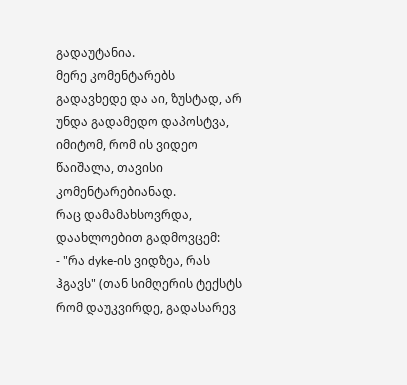გადაუტანია.
მერე კომენტარებს გადავხედე და აი, ზუსტად, არ უნდა გადამედო დაპოსტვა, იმიტომ, რომ ის ვიდეო წაიშალა, თავისი კომენტარებიანად.
რაც დამამახსოვრდა, დაახლოებით გადმოვცემ:
- "რა dyke-ის ვიდზეა, რას ჰგავს" (თან სიმღერის ტექსტს რომ დაუკვირდე, გადასარევ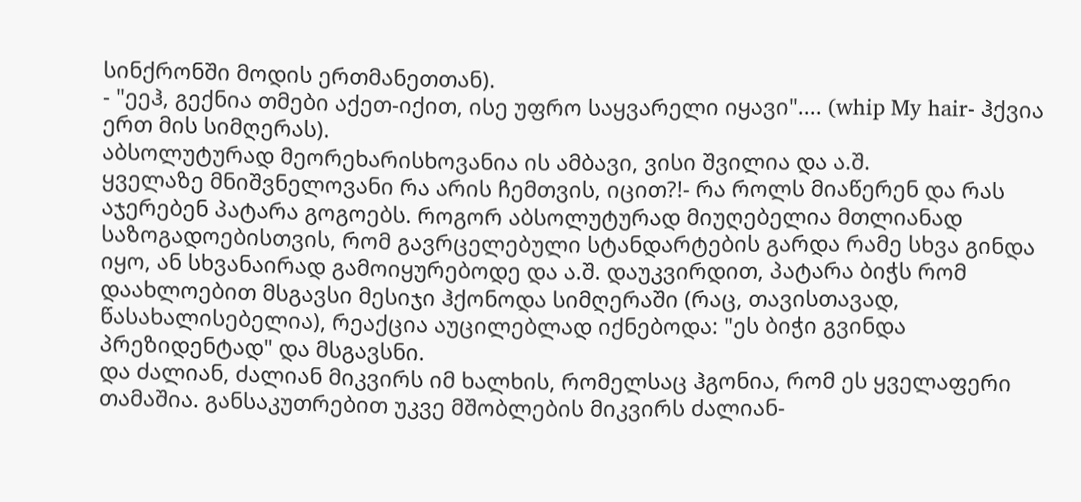სინქრონში მოდის ერთმანეთთან).
- "ეეჰ, გექნია თმები აქეთ-იქით, ისე უფრო საყვარელი იყავი".... (whip My hair- ჰქვია ერთ მის სიმღერას).
აბსოლუტურად მეორეხარისხოვანია ის ამბავი, ვისი შვილია და ა.შ.
ყველაზე მნიშვნელოვანი რა არის ჩემთვის, იცით?!- რა როლს მიაწერენ და რას აჯერებენ პატარა გოგოებს. როგორ აბსოლუტურად მიუღებელია მთლიანად საზოგადოებისთვის, რომ გავრცელებული სტანდარტების გარდა რამე სხვა გინდა იყო, ან სხვანაირად გამოიყურებოდე და ა.შ. დაუკვირდით, პატარა ბიჭს რომ დაახლოებით მსგავსი მესიჯი ჰქონოდა სიმღერაში (რაც, თავისთავად, წასახალისებელია), რეაქცია აუცილებლად იქნებოდა: "ეს ბიჭი გვინდა პრეზიდენტად" და მსგავსნი.
და ძალიან, ძალიან მიკვირს იმ ხალხის, რომელსაც ჰგონია, რომ ეს ყველაფერი თამაშია. განსაკუთრებით უკვე მშობლების მიკვირს ძალიან-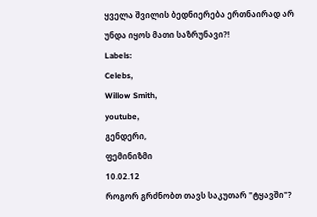ყველა შვილის ბედნიერება ერთნაირად არ უნდა იყოს მათი საზრუნავი?!
Labels:
Celebs,
Willow Smith,
youtube,
გენდერი,
ფემინიზმი
10.02.12
როგორ გრძნობთ თავს საკუთარ "ტყავში"?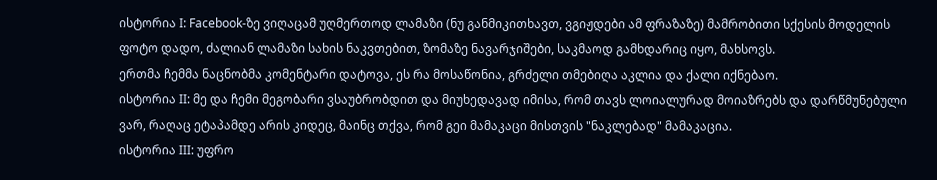ისტორია I: Facebook-ზე ვიღაცამ უღმერთოდ ლამაზი (ნუ განმიკითხავთ, ვგიჟდები ამ ფრაზაზე) მამრობითი სქესის მოდელის ფოტო დადო, ძალიან ლამაზი სახის ნაკვთებით, ზომაზე ნავარჯიშები, საკმაოდ გამხდარიც იყო, მახსოვს.
ერთმა ჩემმა ნაცნობმა კომენტარი დატოვა, ეს რა მოსაწონია, გრძელი თმებიღა აკლია და ქალი იქნებაო.
ისტორია II: მე და ჩემი მეგობარი ვსაუბრობდით და მიუხედავად იმისა, რომ თავს ლოიალურად მოიაზრებს და დარწმუნებული ვარ, რაღაც ეტაპამდე არის კიდეც, მაინც თქვა, რომ გეი მამაკაცი მისთვის "ნაკლებად" მამაკაცია.
ისტორია III: უფრო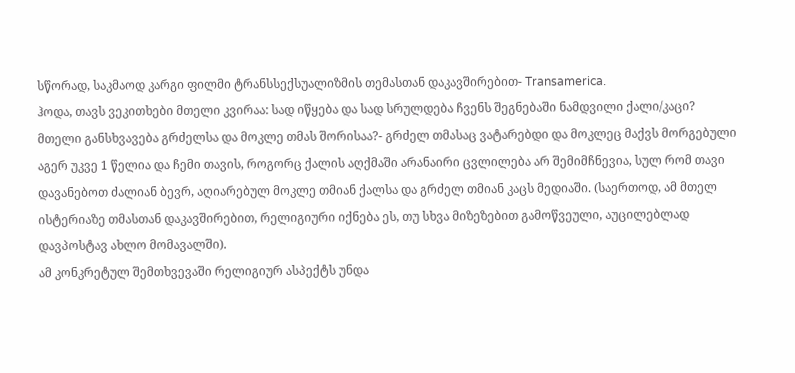სწორად, საკმაოდ კარგი ფილმი ტრანსსექსუალიზმის თემასთან დაკავშირებით- Transamerica.
ჰოდა, თავს ვეკითხები მთელი კვირაა: სად იწყება და სად სრულდება ჩვენს შეგნებაში ნამდვილი ქალი/კაცი?
მთელი განსხვავება გრძელსა და მოკლე თმას შორისაა?- გრძელ თმასაც ვატარებდი და მოკლეც მაქვს მორგებული აგერ უკვე 1 წელია და ჩემი თავის, როგორც ქალის აღქმაში არანაირი ცვლილება არ შემიმჩნევია, სულ რომ თავი დავანებოთ ძალიან ბევრ, აღიარებულ მოკლე თმიან ქალსა და გრძელ თმიან კაცს მედიაში. (საერთოდ, ამ მთელ ისტერიაზე თმასთან დაკავშირებით, რელიგიური იქნება ეს, თუ სხვა მიზეზებით გამოწვეული, აუცილებლად დავპოსტავ ახლო მომავალში).
ამ კონკრეტულ შემთხვევაში რელიგიურ ასპექტს უნდა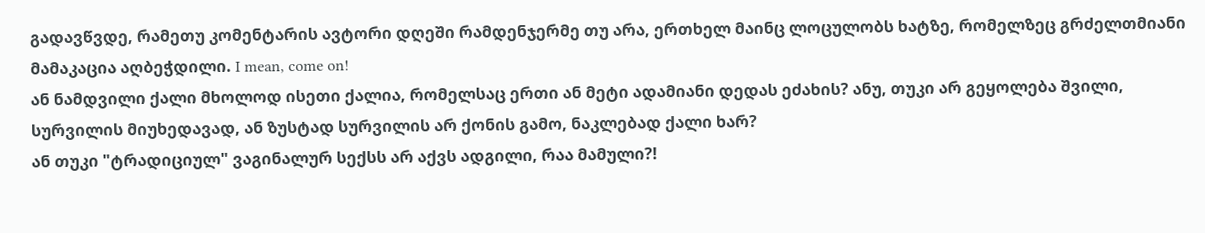გადავწვდე, რამეთუ კომენტარის ავტორი დღეში რამდენჯერმე თუ არა, ერთხელ მაინც ლოცულობს ხატზე, რომელზეც გრძელთმიანი მამაკაცია აღბეჭდილი. I mean, come on!
ან ნამდვილი ქალი მხოლოდ ისეთი ქალია, რომელსაც ერთი ან მეტი ადამიანი დედას ეძახის? ანუ, თუკი არ გეყოლება შვილი, სურვილის მიუხედავად, ან ზუსტად სურვილის არ ქონის გამო, ნაკლებად ქალი ხარ?
ან თუკი "ტრადიციულ" ვაგინალურ სექსს არ აქვს ადგილი, რაა მამული?!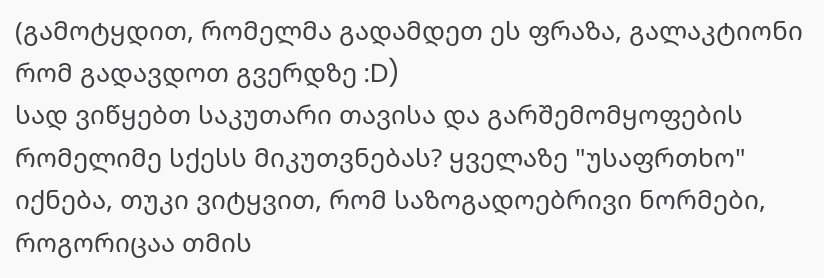(გამოტყდით, რომელმა გადამდეთ ეს ფრაზა, გალაკტიონი რომ გადავდოთ გვერდზე :D)
სად ვიწყებთ საკუთარი თავისა და გარშემომყოფების რომელიმე სქესს მიკუთვნებას? ყველაზე "უსაფრთხო" იქნება, თუკი ვიტყვით, რომ საზოგადოებრივი ნორმები, როგორიცაა თმის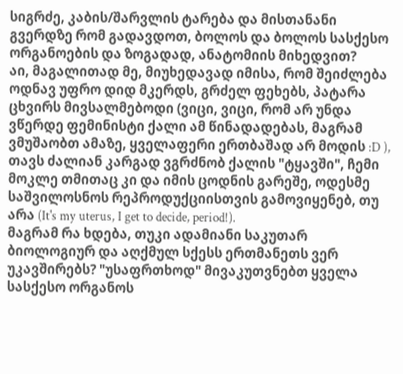სიგრძე, კაბის/შარვლის ტარება და მისთანანი გვერდზე რომ გადავდოთ, ბოლოს და ბოლოს სასქესო ორგანოების და ზოგადად, ანატომიის მიხედვით?
აი, მაგალითად მე, მიუხედავად იმისა, რომ შეიძლება ოდნავ უფრო დიდ მკერდს, გრძელ ფეხებს, პატარა ცხვირს მივსალმებოდი (ვიცი, ვიცი, რომ არ უნდა ვწერდე ფემინისტი ქალი ამ წინადადებას, მაგრამ ვმუშაობთ ამაზე, ყველაფერი ერთბაშად არ მოდის :D ), თავს ძალიან კარგად ვგრძნობ ქალის "ტყავში", ჩემი მოკლე თმითაც კი და იმის ცოდნის გარეშე, ოდესმე საშვილოსნოს რეპროდუქციისთვის გამოვიყენებ, თუ არა (It's my uterus, I get to decide, period!).
მაგრამ რა ხდება, თუკი ადამიანი საკუთარ ბიოლოგიურ და აღქმულ სქესს ერთმანეთს ვერ უკავშირებს? "უსაფრთხოდ" მივაკუთვნებთ ყველა სასქესო ორგანოს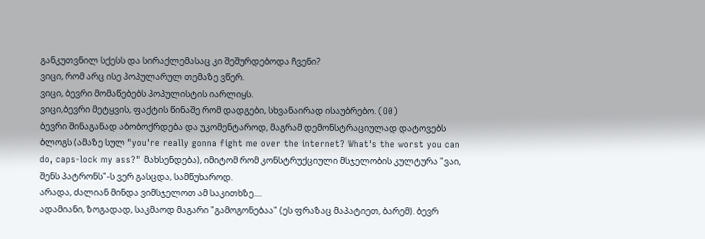განკუთვნილ სქესს და სირაქლემასაც კი შეშურდებოდა ჩვენი?
ვიცი, რომ არც ისე პოპულარულ თემაზე ვწერ.
ვიცი, ბევრი მომაწებებს პოპულისტის იარლიყს.
ვიცი,ბევრი მეტყვის, ფაქტის წინაშე რომ დადგები, სხვანაირად ისაუბრებო. (O0)
ბევრი შინაგანად აბობოქრდება და უკომენტაროდ, მაგრამ დემონსტრაციულად დატოვებს ბლოგს (ამაზე სულ "you're really gonna fight me over the internet? What's the worst you can do, caps-lock my ass?" მახსენდება), იმიტომ რომ კონსტრუქციული მსჯელობის კულტურა "ვაი, შენს პატრონს"-ს ვერ გასცდა, სამწუხაროდ.
არადა, ძალიან მინდა ვიმსჯელოთ ამ საკითხზე....
ადამიანი, ზოგადად, საკმაოდ მაგარი "გამოგონებაა" (ეს ფრაზაც მაპატიეთ, ბარემ). ბევრ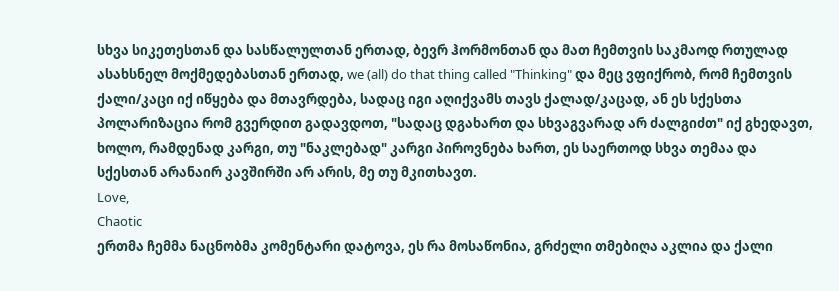სხვა სიკეთესთან და სასწალულთან ერთად, ბევრ ჰორმონთან და მათ ჩემთვის საკმაოდ რთულად ასახსნელ მოქმედებასთან ერთად, we (all) do that thing called "Thinking" და მეც ვფიქრობ, რომ ჩემთვის ქალი/კაცი იქ იწყება და მთავრდება, სადაც იგი აღიქვამს თავს ქალად/კაცად, ან ეს სქესთა პოლარიზაცია რომ გვერდით გადავდოთ, "სადაც დგახართ და სხვაგვარად არ ძალგიძთ" იქ გხედავთ, ხოლო, რამდენად კარგი, თუ "ნაკლებად" კარგი პიროვნება ხართ, ეს საერთოდ სხვა თემაა და სქესთან არანაირ კავშირში არ არის, მე თუ მკითხავთ.
Love,
Chaotic
ერთმა ჩემმა ნაცნობმა კომენტარი დატოვა, ეს რა მოსაწონია, გრძელი თმებიღა აკლია და ქალი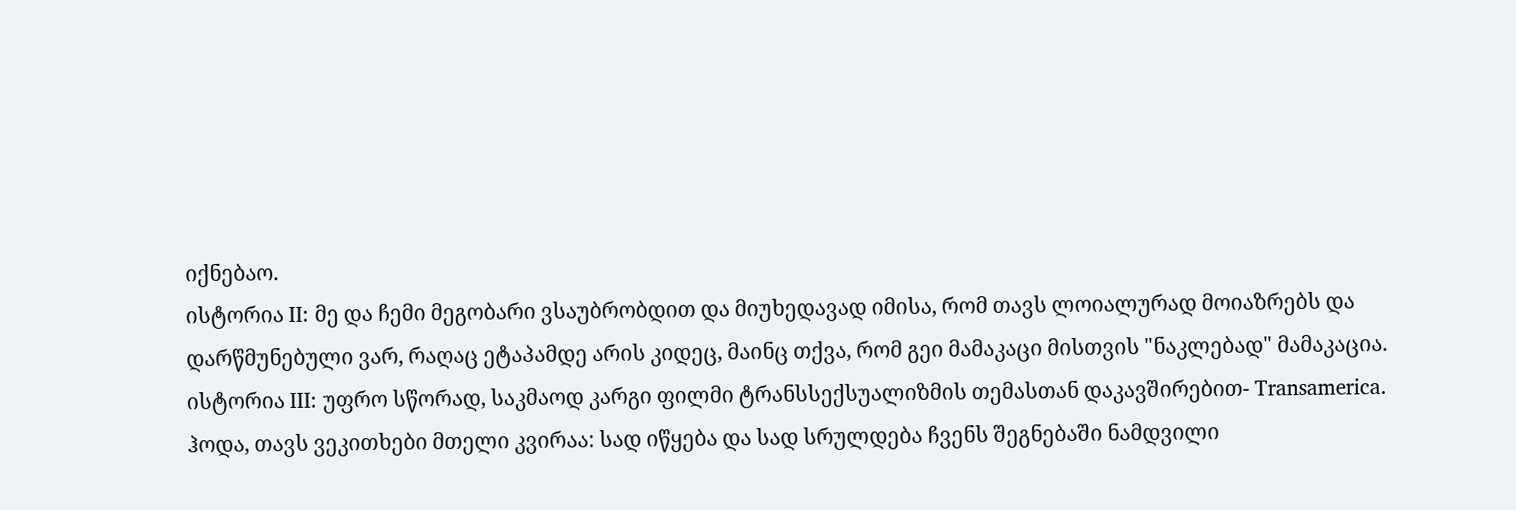იქნებაო.
ისტორია II: მე და ჩემი მეგობარი ვსაუბრობდით და მიუხედავად იმისა, რომ თავს ლოიალურად მოიაზრებს და დარწმუნებული ვარ, რაღაც ეტაპამდე არის კიდეც, მაინც თქვა, რომ გეი მამაკაცი მისთვის "ნაკლებად" მამაკაცია.
ისტორია III: უფრო სწორად, საკმაოდ კარგი ფილმი ტრანსსექსუალიზმის თემასთან დაკავშირებით- Transamerica.
ჰოდა, თავს ვეკითხები მთელი კვირაა: სად იწყება და სად სრულდება ჩვენს შეგნებაში ნამდვილი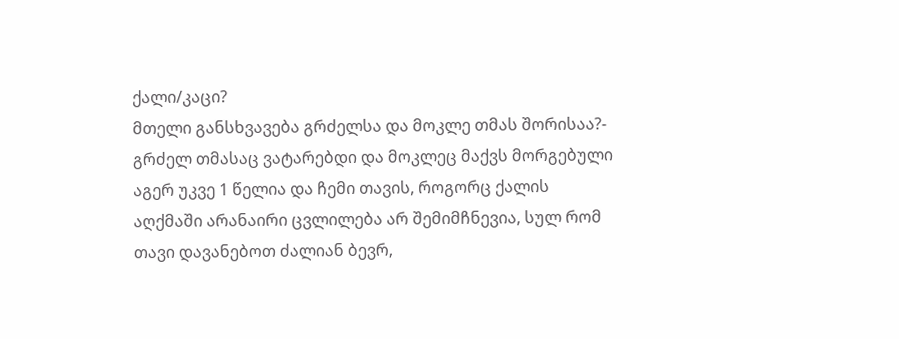ქალი/კაცი?
მთელი განსხვავება გრძელსა და მოკლე თმას შორისაა?- გრძელ თმასაც ვატარებდი და მოკლეც მაქვს მორგებული აგერ უკვე 1 წელია და ჩემი თავის, როგორც ქალის აღქმაში არანაირი ცვლილება არ შემიმჩნევია, სულ რომ თავი დავანებოთ ძალიან ბევრ,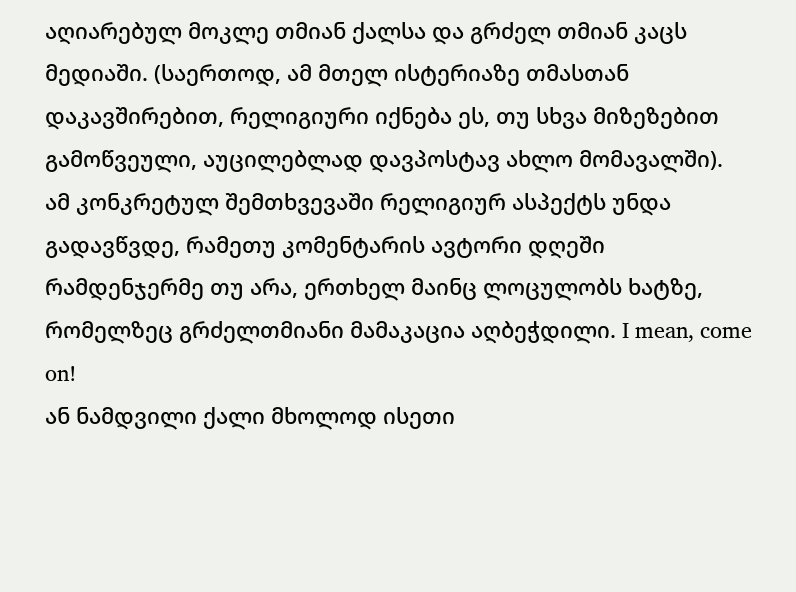აღიარებულ მოკლე თმიან ქალსა და გრძელ თმიან კაცს მედიაში. (საერთოდ, ამ მთელ ისტერიაზე თმასთან დაკავშირებით, რელიგიური იქნება ეს, თუ სხვა მიზეზებით გამოწვეული, აუცილებლად დავპოსტავ ახლო მომავალში).
ამ კონკრეტულ შემთხვევაში რელიგიურ ასპექტს უნდა გადავწვდე, რამეთუ კომენტარის ავტორი დღეში რამდენჯერმე თუ არა, ერთხელ მაინც ლოცულობს ხატზე, რომელზეც გრძელთმიანი მამაკაცია აღბეჭდილი. I mean, come on!
ან ნამდვილი ქალი მხოლოდ ისეთი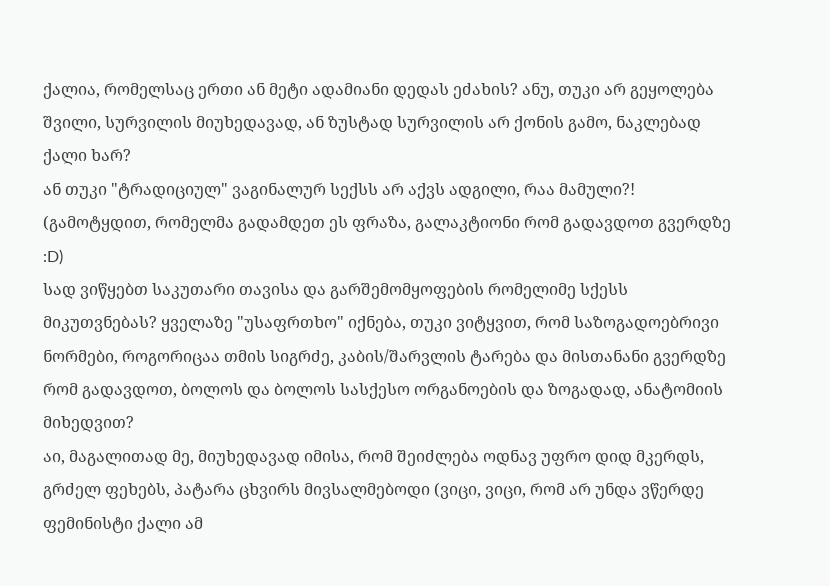ქალია, რომელსაც ერთი ან მეტი ადამიანი დედას ეძახის? ანუ, თუკი არ გეყოლება შვილი, სურვილის მიუხედავად, ან ზუსტად სურვილის არ ქონის გამო, ნაკლებად ქალი ხარ?
ან თუკი "ტრადიციულ" ვაგინალურ სექსს არ აქვს ადგილი, რაა მამული?! (გამოტყდით, რომელმა გადამდეთ ეს ფრაზა, გალაკტიონი რომ გადავდოთ გვერდზე :D)
სად ვიწყებთ საკუთარი თავისა და გარშემომყოფების რომელიმე სქესს მიკუთვნებას? ყველაზე "უსაფრთხო" იქნება, თუკი ვიტყვით, რომ საზოგადოებრივი ნორმები, როგორიცაა თმის სიგრძე, კაბის/შარვლის ტარება და მისთანანი გვერდზე რომ გადავდოთ, ბოლოს და ბოლოს სასქესო ორგანოების და ზოგადად, ანატომიის მიხედვით?
აი, მაგალითად მე, მიუხედავად იმისა, რომ შეიძლება ოდნავ უფრო დიდ მკერდს, გრძელ ფეხებს, პატარა ცხვირს მივსალმებოდი (ვიცი, ვიცი, რომ არ უნდა ვწერდე ფემინისტი ქალი ამ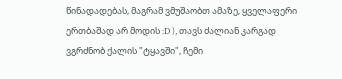წინადადებას, მაგრამ ვმუშაობთ ამაზე, ყველაფერი ერთბაშად არ მოდის :D ), თავს ძალიან კარგად ვგრძნობ ქალის "ტყავში", ჩემი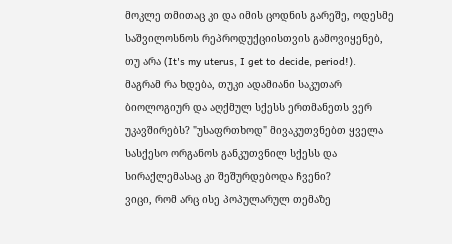მოკლე თმითაც კი და იმის ცოდნის გარეშე, ოდესმე საშვილოსნოს რეპროდუქციისთვის გამოვიყენებ, თუ არა (It's my uterus, I get to decide, period!).
მაგრამ რა ხდება, თუკი ადამიანი საკუთარ ბიოლოგიურ და აღქმულ სქესს ერთმანეთს ვერ უკავშირებს? "უსაფრთხოდ" მივაკუთვნებთ ყველა სასქესო ორგანოს განკუთვნილ სქესს და სირაქლემასაც კი შეშურდებოდა ჩვენი?
ვიცი, რომ არც ისე პოპულარულ თემაზე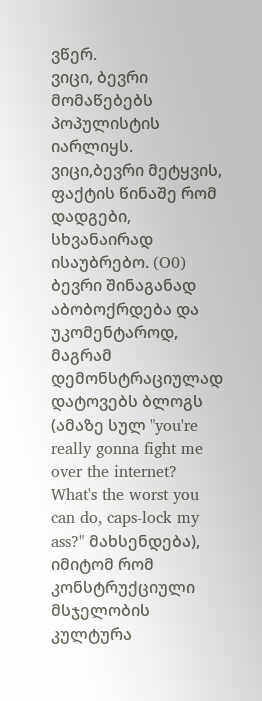ვწერ.
ვიცი, ბევრი მომაწებებს პოპულისტის იარლიყს.
ვიცი,ბევრი მეტყვის, ფაქტის წინაშე რომ დადგები, სხვანაირად ისაუბრებო. (O0)
ბევრი შინაგანად აბობოქრდება და უკომენტაროდ, მაგრამ დემონსტრაციულად დატოვებს ბლოგს (ამაზე სულ "you're really gonna fight me over the internet? What's the worst you can do, caps-lock my ass?" მახსენდება), იმიტომ რომ კონსტრუქციული მსჯელობის კულტურა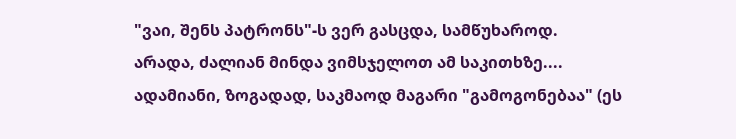"ვაი, შენს პატრონს"-ს ვერ გასცდა, სამწუხაროდ.
არადა, ძალიან მინდა ვიმსჯელოთ ამ საკითხზე....
ადამიანი, ზოგადად, საკმაოდ მაგარი "გამოგონებაა" (ეს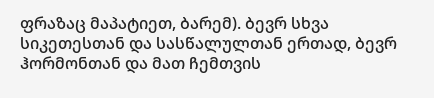ფრაზაც მაპატიეთ, ბარემ). ბევრ სხვა სიკეთესთან და სასწალულთან ერთად, ბევრ ჰორმონთან და მათ ჩემთვის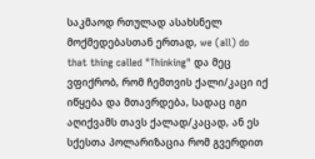საკმაოდ რთულად ასახსნელ მოქმედებასთან ერთად, we (all) do that thing called "Thinking" და მეც ვფიქრობ, რომ ჩემთვის ქალი/კაცი იქ იწყება და მთავრდება, სადაც იგი აღიქვამს თავს ქალად/კაცად, ან ეს სქესთა პოლარიზაცია რომ გვერდით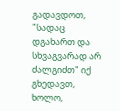გადავდოთ, "სადაც დგახართ და სხვაგვარად არ ძალგიძთ" იქ გხედავთ, ხოლო,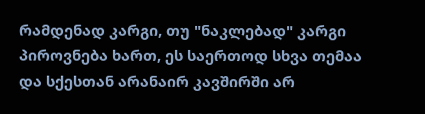რამდენად კარგი, თუ "ნაკლებად" კარგი პიროვნება ხართ, ეს საერთოდ სხვა თემაა და სქესთან არანაირ კავშირში არ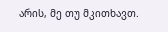არის, მე თუ მკითხავთ.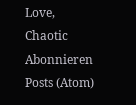Love,
Chaotic
Abonnieren
Posts (Atom)